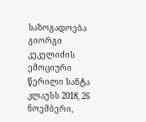საზოგადოება გიორგი კეკელიძის ემოციური წერილი სანტა კლაუსს 2018, 26 ნოემბერი,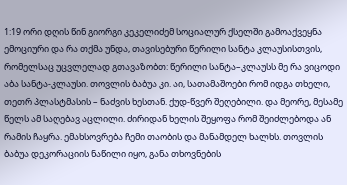1:19 ორი დღის წინ გიორგი კეკელიძემ სოციალურ ქსელში გამოაქვეყნა ემოციური და რა თქმა უნდა, თავისებური წერილი სანტა კლაუსისთვის, რომელსაც უცვლელად გთავაზობთ: წერილი სანტა–კლაუსს მე რა ვიცოდი აბა სანტა-კლაუსი. თოვლის ბაბუა კი. აი, სათამაშოები რომ იდგა თხელი, თეთრ პლასტმასის – ნაძვის ხესთან. ქუდ-წვერ შეღებილი. და მეორე, მესამე წელს ამ საღებავ აცლილი. ძირიდან ხელის შეყოფა რომ შეიძლებოდა ან რამის ჩაყრა. ემახსოვრება ჩემი თაობის და მანამდელ ხალხს. თოვლის ბაბუა დეკორაციის ნაწილი იყო, განა თხოვნების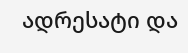ადრესატი და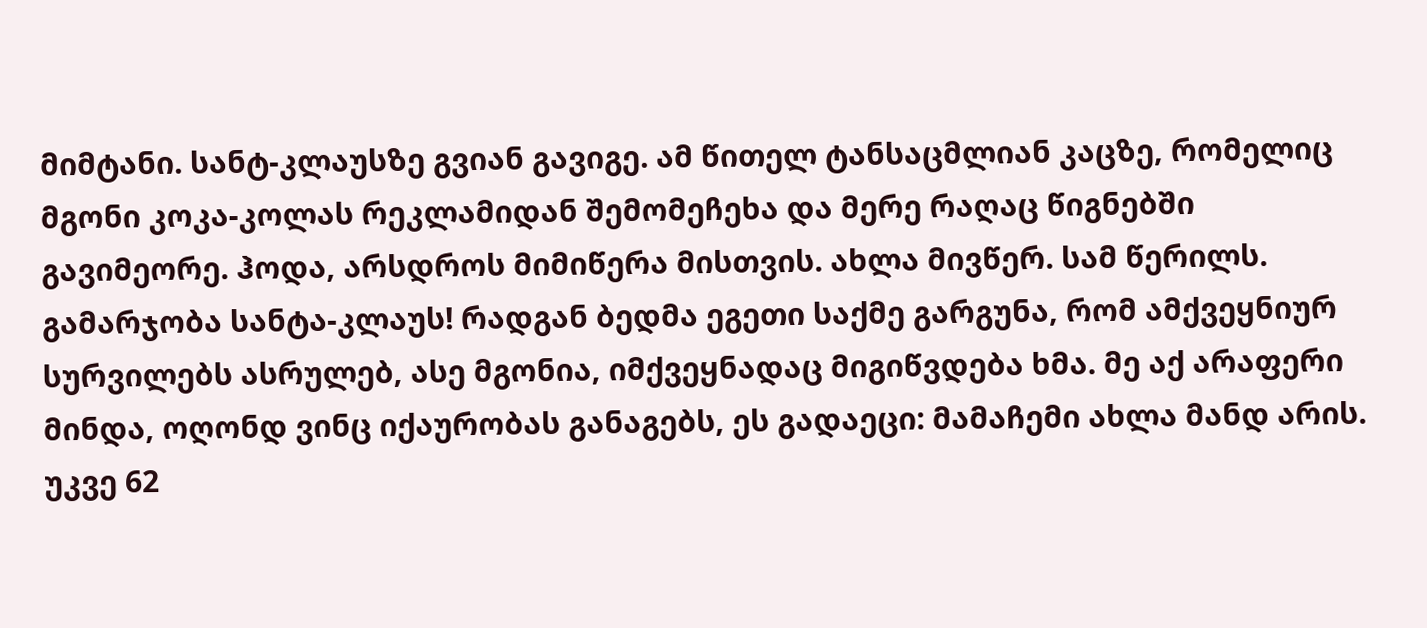მიმტანი. სანტ-კლაუსზე გვიან გავიგე. ამ წითელ ტანსაცმლიან კაცზე, რომელიც მგონი კოკა-კოლას რეკლამიდან შემომეჩეხა და მერე რაღაც წიგნებში გავიმეორე. ჰოდა, არსდროს მიმიწერა მისთვის. ახლა მივწერ. სამ წერილს. გამარჯობა სანტა-კლაუს! რადგან ბედმა ეგეთი საქმე გარგუნა, რომ ამქვეყნიურ სურვილებს ასრულებ, ასე მგონია, იმქვეყნადაც მიგიწვდება ხმა. მე აქ არაფერი მინდა, ოღონდ ვინც იქაურობას განაგებს, ეს გადაეცი: მამაჩემი ახლა მანდ არის. უკვე 62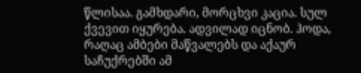წლისაა. გამხდარი, მორცხვი კაცია. სულ ქვევით იყურება. ადვილად იცნობ. ჰოდა, რაღაც ამბები მაწვალებს და აქაურ საჩუქრებში ამ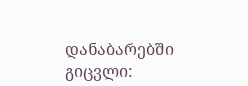დანაბარებში გიცვლი: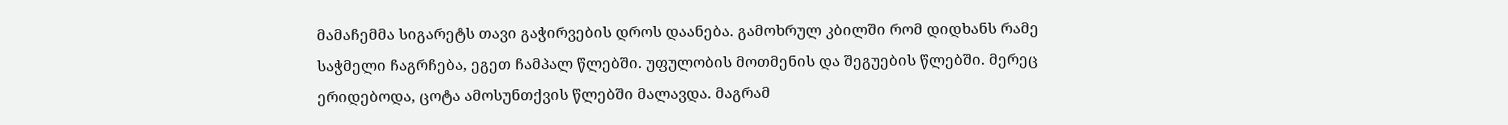მამაჩემმა სიგარეტს თავი გაჭირვების დროს დაანება. გამოხრულ კბილში რომ დიდხანს რამე საჭმელი ჩაგრჩება, ეგეთ ჩამპალ წლებში. უფულობის მოთმენის და შეგუების წლებში. მერეც ერიდებოდა, ცოტა ამოსუნთქვის წლებში მალავდა. მაგრამ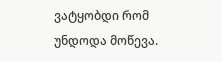ვატყობდი რომ უნდოდა მოწევა.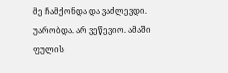მე ჩამქონდა და ვაძლევდი. უარობდა. არ ვეწევიო. ამაში ფულის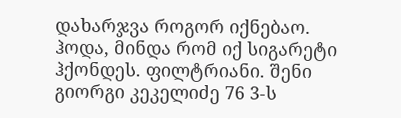დახარჯვა როგორ იქნებაო. ჰოდა, მინდა რომ იქ სიგარეტი ჰქონდეს. ფილტრიანი. შენი გიორგი კეკელიძე 76 3-ს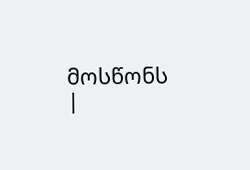მოსწონს
|